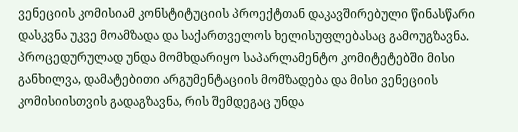ვენეციის კომისიამ კონსტიტუციის პროექტთან დაკავშირებული წინასწარი დასკვნა უკვე მოამზადა და საქართველოს ხელისუფლებასაც გამოუგზავნა. პროცედურულად უნდა მომხდარიყო საპარლამენტო კომიტეტებში მისი განხილვა, დამატებითი არგუმენტაციის მომზადება და მისი ვენეციის კომისიისთვის გადაგზავნა, რის შემდეგაც უნდა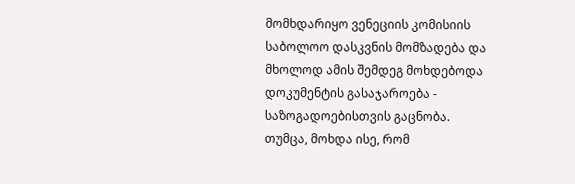მომხდარიყო ვენეციის კომისიის საბოლოო დასკვნის მომზადება და მხოლოდ ამის შემდეგ მოხდებოდა დოკუმენტის გასაჯაროება - საზოგადოებისთვის გაცნობა.
თუმცა, მოხდა ისე, რომ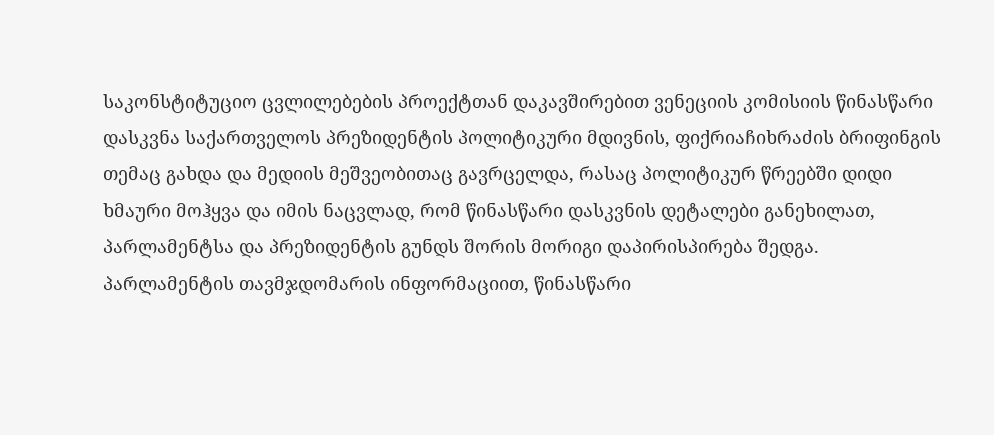საკონსტიტუციო ცვლილებების პროექტთან დაკავშირებით ვენეციის კომისიის წინასწარი დასკვნა საქართველოს პრეზიდენტის პოლიტიკური მდივნის, ფიქრიაჩიხრაძის ბრიფინგის თემაც გახდა და მედიის მეშვეობითაც გავრცელდა, რასაც პოლიტიკურ წრეებში დიდი ხმაური მოჰყვა და იმის ნაცვლად, რომ წინასწარი დასკვნის დეტალები განეხილათ, პარლამენტსა და პრეზიდენტის გუნდს შორის მორიგი დაპირისპირება შედგა.
პარლამენტის თავმჯდომარის ინფორმაციით, წინასწარი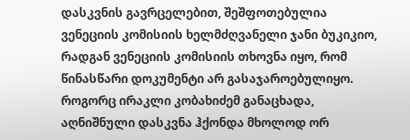დასკვნის გავრცელებით, შეშფოთებულია ვენეციის კომისიის ხელმძღვანელი ჯანი ბუკიკიო, რადგან ვენეციის კომისიის თხოვნა იყო, რომ წინასწარი დოკუმენტი არ გასაჯაროებულიყო.
როგორც ირაკლი კობახიძემ განაცხადა, აღნიშნული დასკვნა ჰქონდა მხოლოდ ორ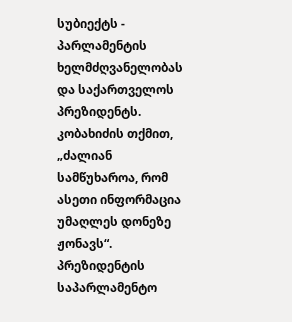სუბიექტს - პარლამენტის ხელმძღვანელობას და საქართველოს პრეზიდენტს. კობახიძის თქმით, „ძალიან სამწუხაროა, რომ ასეთი ინფორმაცია უმაღლეს დონეზე ჟონავს“.
პრეზიდენტის საპარლამენტო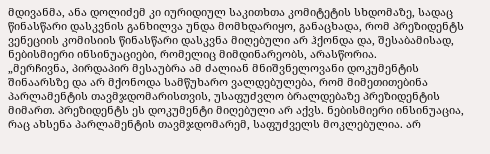მდივანმა, ანა დოლიძემ კი იურიდიულ საკითხთა კომიტეტის სხდომაზე, სადაც წინასწარი დასკვნის განხილვა უნდა მომხდარიყო, განაცხადა, რომ პრეზიდენტს ვენეციის კომისიის წინასწარი დასკვნა მიღებული არ ჰქონდა და, შესაბამისად, ნებისმიერი ინსინუაციები, რომელიც მიმდინარეობს, არასწორია.
„მერჩივნა, პირდაპირ მესაუბრა ამ ძალიან მნიშვნელოვანი დოკუმენტის შინაარსზე და არ მქონოდა სამწუხარო ვალდებულება, რომ მიმეთითებინა პარლამენტის თავმჯდომარისთვის, უსაფუძვლო ბრალდებაზე პრეზიდენტის მიმართ. პრეზიდენტს ეს დოკუმენტი მიღებული არ აქვს. ნებისმიერი ინსინუაცია, რაც ახსენა პარლამენტის თავმჯდომარემ, საფუძველს მოკლებულია. არ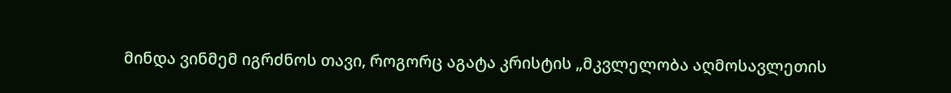მინდა ვინმემ იგრძნოს თავი, როგორც აგატა კრისტის „მკვლელობა აღმოსავლეთის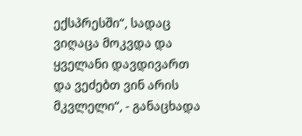ექსპრესში“, სადაც ვიღაცა მოკვდა და ყველანი დავდივართ და ვეძებთ ვინ არის მკვლელი“, - განაცხადა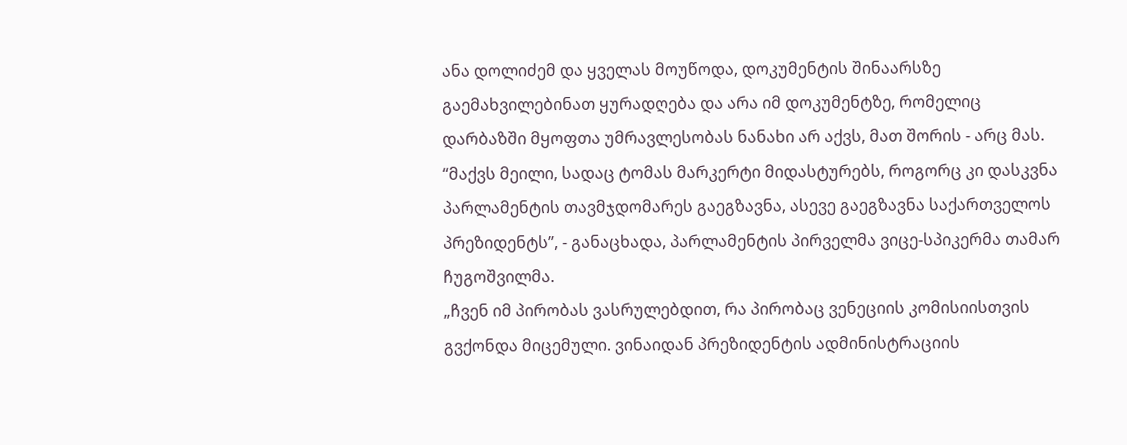ანა დოლიძემ და ყველას მოუწოდა, დოკუმენტის შინაარსზე გაემახვილებინათ ყურადღება და არა იმ დოკუმენტზე, რომელიც დარბაზში მყოფთა უმრავლესობას ნანახი არ აქვს, მათ შორის - არც მას.
“მაქვს მეილი, სადაც ტომას მარკერტი მიდასტურებს, როგორც კი დასკვნა პარლამენტის თავმჯდომარეს გაეგზავნა, ასევე გაეგზავნა საქართველოს პრეზიდენტს”, - განაცხადა, პარლამენტის პირველმა ვიცე-სპიკერმა თამარ ჩუგოშვილმა.
„ჩვენ იმ პირობას ვასრულებდით, რა პირობაც ვენეციის კომისიისთვის გვქონდა მიცემული. ვინაიდან პრეზიდენტის ადმინისტრაციის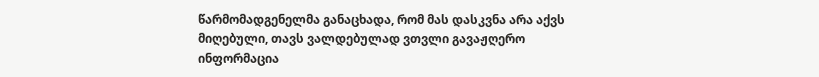წარმომადგენელმა განაცხადა, რომ მას დასკვნა არა აქვს მიღებული, თავს ვალდებულად ვთვლი გავაჟღერო ინფორმაცია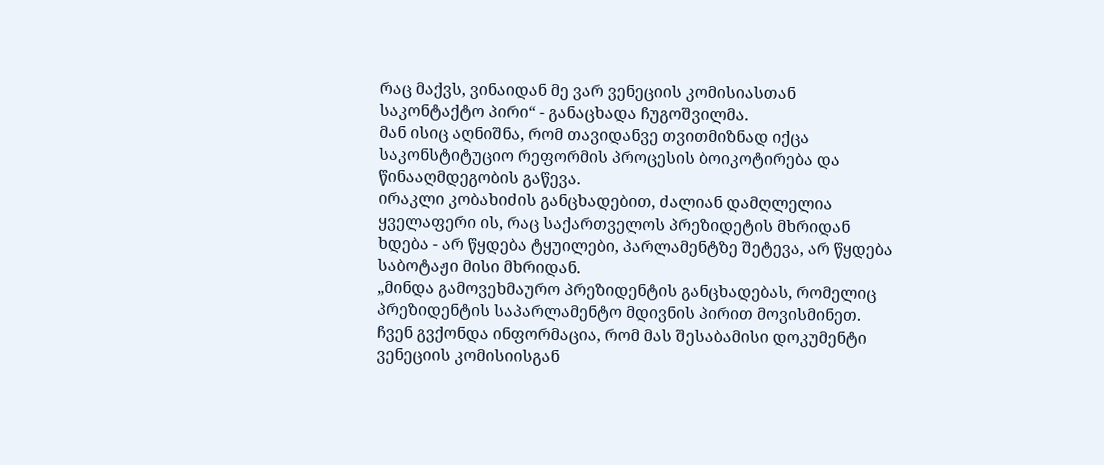რაც მაქვს, ვინაიდან მე ვარ ვენეციის კომისიასთან საკონტაქტო პირი“ - განაცხადა ჩუგოშვილმა.
მან ისიც აღნიშნა, რომ თავიდანვე თვითმიზნად იქცა საკონსტიტუციო რეფორმის პროცესის ბოიკოტირება და წინააღმდეგობის გაწევა.
ირაკლი კობახიძის განცხადებით, ძალიან დამღლელია ყველაფერი ის, რაც საქართველოს პრეზიდეტის მხრიდან ხდება - არ წყდება ტყუილები, პარლამენტზე შეტევა, არ წყდება საბოტაჟი მისი მხრიდან.
„მინდა გამოვეხმაურო პრეზიდენტის განცხადებას, რომელიც პრეზიდენტის საპარლამენტო მდივნის პირით მოვისმინეთ. ჩვენ გვქონდა ინფორმაცია, რომ მას შესაბამისი დოკუმენტი ვენეციის კომისიისგან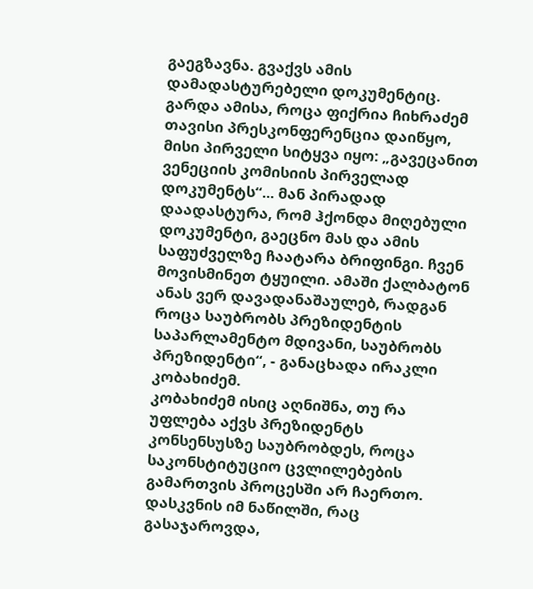გაეგზავნა. გვაქვს ამის დამადასტურებელი დოკუმენტიც. გარდა ამისა, როცა ფიქრია ჩიხრაძემ თავისი პრესკონფერენცია დაიწყო, მისი პირველი სიტყვა იყო: „გავეცანით ვენეციის კომისიის პირველად დოკუმენტს“... მან პირადად დაადასტურა, რომ ჰქონდა მიღებული დოკუმენტი, გაეცნო მას და ამის საფუძველზე ჩაატარა ბრიფინგი. ჩვენ მოვისმინეთ ტყუილი. ამაში ქალბატონ ანას ვერ დავადანაშაულებ, რადგან როცა საუბრობს პრეზიდენტის საპარლამენტო მდივანი, საუბრობს პრეზიდენტი“, - განაცხადა ირაკლი კობახიძემ.
კობახიძემ ისიც აღნიშნა, თუ რა უფლება აქვს პრეზიდენტს კონსენსუსზე საუბრობდეს, როცა საკონსტიტუციო ცვლილებების გამართვის პროცესში არ ჩაერთო.
დასკვნის იმ ნაწილში, რაც გასაჯაროვდა,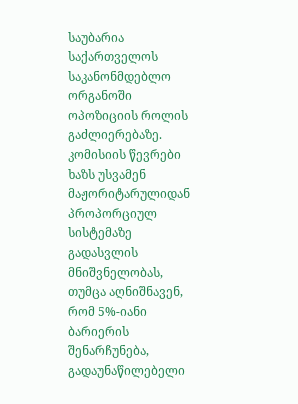საუბარია საქართველოს საკანონმდებლო ორგანოში ოპოზიციის როლის გაძლიერებაზე. კომისიის წევრები ხაზს უსვამენ მაჟორიტარულიდან პროპორციულ სისტემაზე გადასვლის მნიშვნელობას, თუმცა აღნიშნავენ, რომ 5%-იანი ბარიერის შენარჩუნება, გადაუნაწილებელი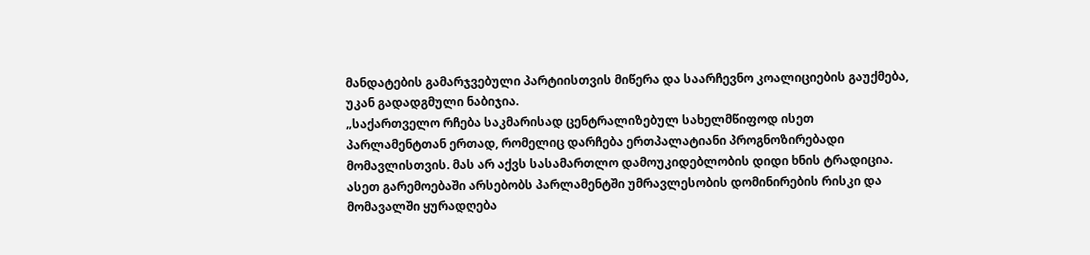მანდატების გამარჯვებული პარტიისთვის მიწერა და საარჩევნო კოალიციების გაუქმება, უკან გადადგმული ნაბიჯია.
„საქართველო რჩება საკმარისად ცენტრალიზებულ სახელმწიფოდ ისეთ პარლამენტთან ერთად, რომელიც დარჩება ერთპალატიანი პროგნოზირებადი მომავლისთვის. მას არ აქვს სასამართლო დამოუკიდებლობის დიდი ხნის ტრადიცია. ასეთ გარემოებაში არსებობს პარლამენტში უმრავლესობის დომინირების რისკი და მომავალში ყურადღება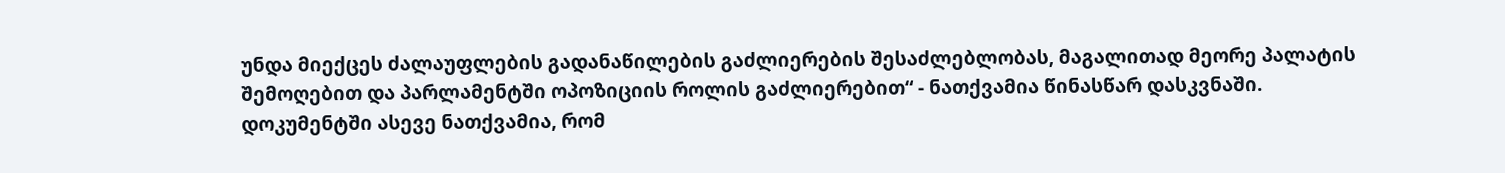უნდა მიექცეს ძალაუფლების გადანაწილების გაძლიერების შესაძლებლობას, მაგალითად მეორე პალატის შემოღებით და პარლამენტში ოპოზიციის როლის გაძლიერებით“ - ნათქვამია წინასწარ დასკვნაში.
დოკუმენტში ასევე ნათქვამია, რომ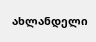ახლანდელი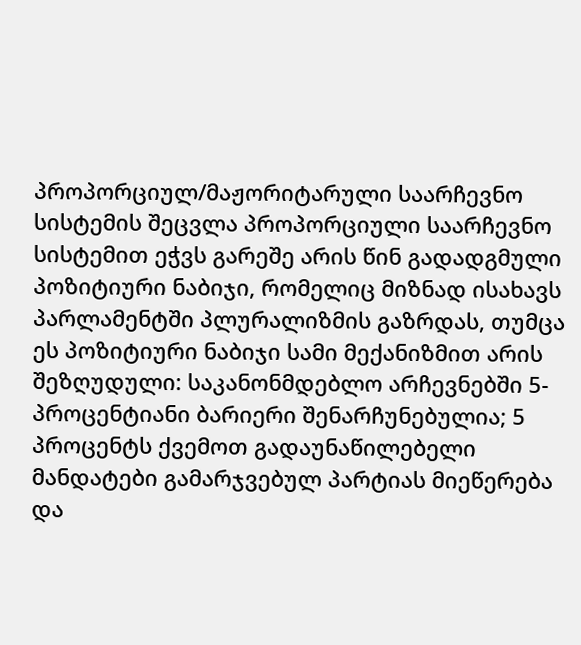პროპორციულ/მაჟორიტარული საარჩევნო სისტემის შეცვლა პროპორციული საარჩევნო სისტემით ეჭვს გარეშე არის წინ გადადგმული პოზიტიური ნაბიჯი, რომელიც მიზნად ისახავს პარლამენტში პლურალიზმის გაზრდას, თუმცა ეს პოზიტიური ნაბიჯი სამი მექანიზმით არის შეზღუდული: საკანონმდებლო არჩევნებში 5-პროცენტიანი ბარიერი შენარჩუნებულია; 5 პროცენტს ქვემოთ გადაუნაწილებელი მანდატები გამარჯვებულ პარტიას მიეწერება და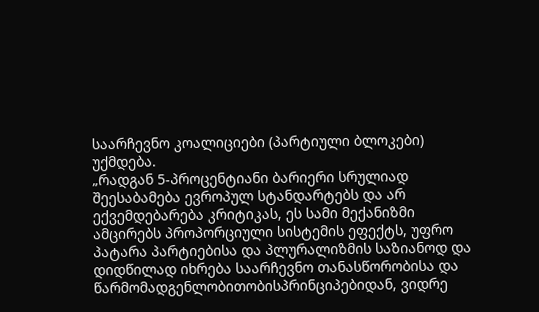საარჩევნო კოალიციები (პარტიული ბლოკები) უქმდება.
„რადგან 5-პროცენტიანი ბარიერი სრულიად შეესაბამება ევროპულ სტანდარტებს და არ ექვემდებარება კრიტიკას, ეს სამი მექანიზმი ამცირებს პროპორციული სისტემის ეფექტს, უფრო პატარა პარტიებისა და პლურალიზმის საზიანოდ და დიდწილად იხრება საარჩევნო თანასწორობისა და წარმომადგენლობითობისპრინციპებიდან, ვიდრე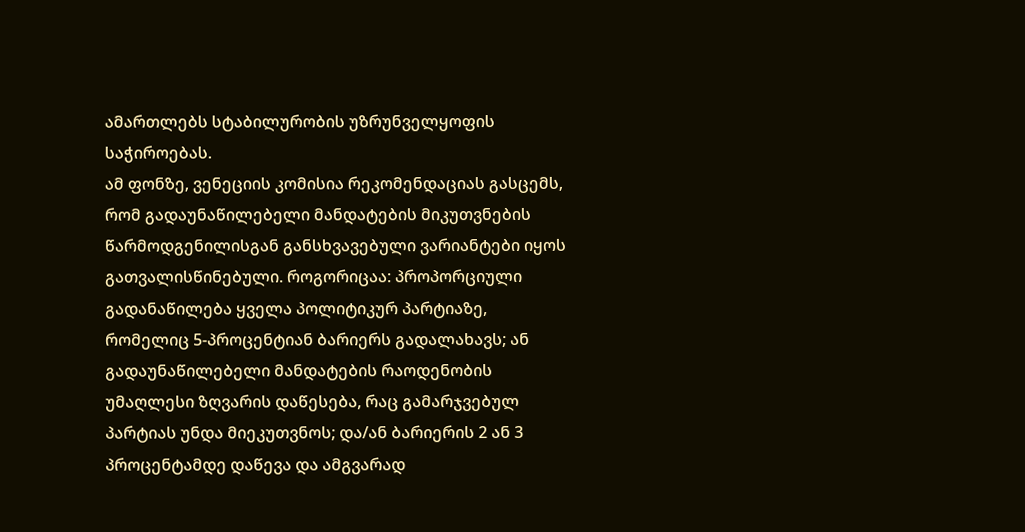ამართლებს სტაბილურობის უზრუნველყოფის საჭიროებას.
ამ ფონზე, ვენეციის კომისია რეკომენდაციას გასცემს, რომ გადაუნაწილებელი მანდატების მიკუთვნების წარმოდგენილისგან განსხვავებული ვარიანტები იყოს გათვალისწინებული. როგორიცაა: პროპორციული გადანაწილება ყველა პოლიტიკურ პარტიაზე, რომელიც 5-პროცენტიან ბარიერს გადალახავს; ან გადაუნაწილებელი მანდატების რაოდენობის უმაღლესი ზღვარის დაწესება, რაც გამარჯვებულ პარტიას უნდა მიეკუთვნოს; და/ან ბარიერის 2 ან 3 პროცენტამდე დაწევა და ამგვარად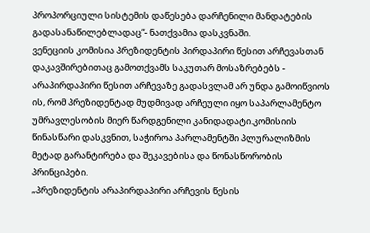პროპორციული სისტემის დაწესება დარჩენილი მანდატების გადასანაწილებლადაც“- ნათქვამია დასკვნაში.
ვენეციის კომისია პრეზიდენტის პირდაპირი წესით არჩევასთან დაკავშირებითაც გამოთქვამს საკუთარ მოსაზრებებს - არაპირდაპირი წესით არჩევაზე გადასვლამ არ უნდა გამოიწვიოს ის, რომ პრეზიდენტად მუდმივად არჩეული იყო საპარლამენტო უმრავლესობის მიერ წარდგენილი კანიდადატი.კომისიის წინასწარი დასკვნით, საჭიროა პარლამენტში პლურალიზმის მეტად გარანტირება და შეკავებისა და წონასწორობის პრინციპები.
„პრეზიდენტის არაპირდაპირი არჩევის წესის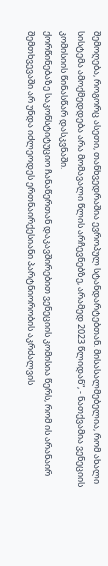შემოღება, როგორც ასეთი, თანხვედრაშია ევროპულ სტანდარტებთან. მისასალმებელია, რომ ახალი სისტემა ამოქმედდება არა მომავალი წლის არჩევნებზე, არამედ 2023 წლიდან“, - ნათქვამია ვენეციის კომისიის წინასწარ დასკვნაში.
ქორწინებაზე საკონსტიტუციო ჩანაწერთან დაკავშირებით ვენეციის კომისია წერს, რომ ის არანაირ შემთხვევაში არ უნდა იძლეოდეს ერთნაირქესიანი პარტნიორობის აკრძალვის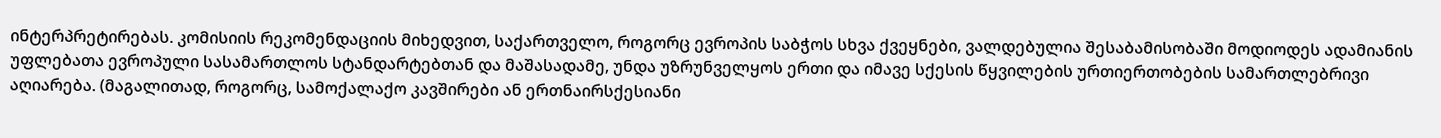ინტერპრეტირებას. კომისიის რეკომენდაციის მიხედვით, საქართველო, როგორც ევროპის საბჭოს სხვა ქვეყნები, ვალდებულია შესაბამისობაში მოდიოდეს ადამიანის უფლებათა ევროპული სასამართლოს სტანდარტებთან და მაშასადამე, უნდა უზრუნველყოს ერთი და იმავე სქესის წყვილების ურთიერთობების სამართლებრივი აღიარება. (მაგალითად, როგორც, სამოქალაქო კავშირები ან ერთნაირსქესიანი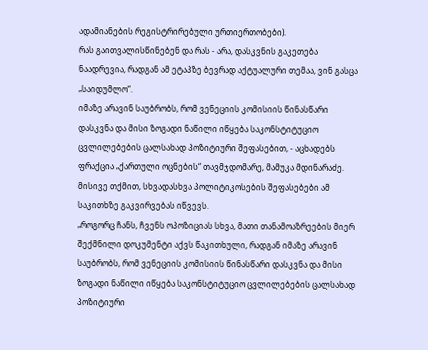ადამიანების რეგისტრირებული ურთიერთობები).
რას გაითვალისწინებენ და რას - არა, დასკვნის გაკეთება ნაადრევია, რადგან ამ ეტაპზე ბევრად აქტუალური თემაა, ვინ გასცა „საიდუმლო“.
იმაზე არავინ საუბრობს, რომ ვენეციის კომისიის წინასწარი დასკვნა და მისი ზოგადი ნაწილი იწყება საკონსტიტუციო ცვლილებების ცალსახად პოზიტიური შეფასებით, - აცხადებს ფრაქცია „ქართული ოცნების“ თავმჯდომარე, მამუკა მდინარაძე.
მისივე თქმით, სხვადასხვა პოლიტიკოსების შეფასებები ამ საკითხზე გაკვირვებას იწვევს.
„როგორც ჩანს, ჩვენს ოპოზიციას სხვა, მათი თანამოაზრეების მიერ შექმნილი დოკუმენტი აქვს წაკითხული, რადგან იმაზე არავინ საუბრობს, რომ ვენეციის კომისიის წინასწარი დასკვნა და მისი ზოგადი ნაწილი იწყება საკონსტიტუციო ცვლილებების ცალსახად პოზიტიური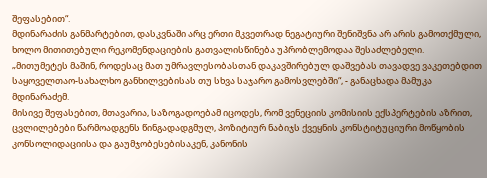შეფასებით“.
მდინარაძის განმარტებით, დასკვნაში არც ერთი მკვეთრად ნეგატიური შენიშვნა არ არის გამოთქმული, ხოლო მითითებული რეკომენდაციების გათვალისწინება უპრობლემოდაა შესაძლებელი.
„მითუმეტეს მაშინ, როდესაც მათ უმრავლესობასთან დაკავშირებულ დაშვებას თავადვე ვაკეთებდით საყოველთაო-სახალხო განხილვებისას თუ სხვა საჯარო გამოსვლებში“, - განაცხადა მამუკა მდინარაძემ.
მისივე შეფასებით, მთავარია, საზოგადოებამ იცოდეს, რომ ვენეციის კომისიის ექსპერტების აზრით, ცვლილებები წარმოადგენს წინგადადგმულ, პოზიტიურ ნაბიჯს ქვეყნის კონსტიტუციური მოწყობის კონსოლიდაციისა და გაუმჯობესებისაკენ, კანონის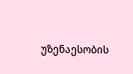უზენაესობის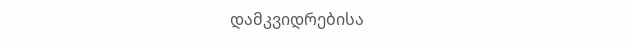დამკვიდრებისა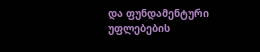და ფუნდამენტური უფლებების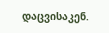დაცვისაკენ.